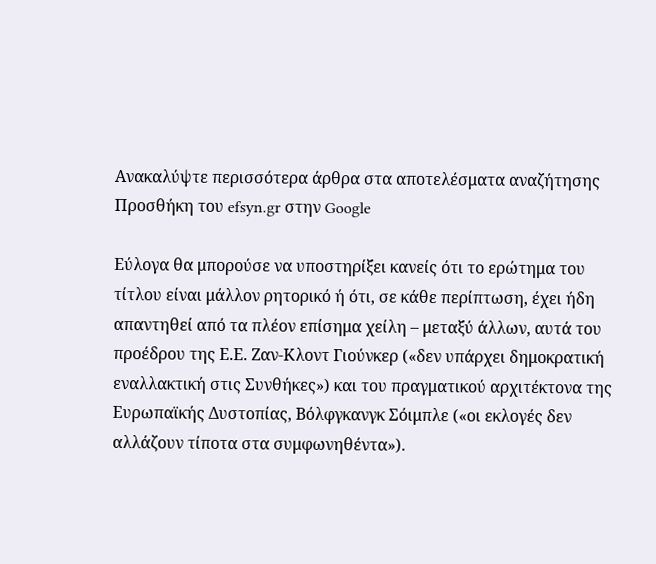Ανακαλύψτε περισσότερα άρθρα στα αποτελέσματα αναζήτησης
Προσθήκη του efsyn.gr στην Google

Εύλογα θα μπορούσε να υποστηρίξει κανείς ότι το ερώτημα του τίτλου είναι μάλλον ρητορικό ή ότι, σε κάθε περίπτωση, έχει ήδη απαντηθεί από τα πλέον επίσημα χείλη – μεταξύ άλλων, αυτά του προέδρου της Ε.Ε. Ζαν-Κλοντ Γιούνκερ («δεν υπάρχει δημοκρατική εναλλακτική στις Συνθήκες») και του πραγματικού αρχιτέκτονα της Ευρωπαϊκής Δυστοπίας, Βόλφγκανγκ Σόιμπλε («οι εκλογές δεν αλλάζουν τίποτα στα συμφωνηθέντα»).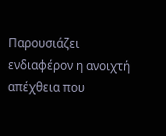Παρουσιάζει ενδιαφέρον η ανοιχτή απέχθεια που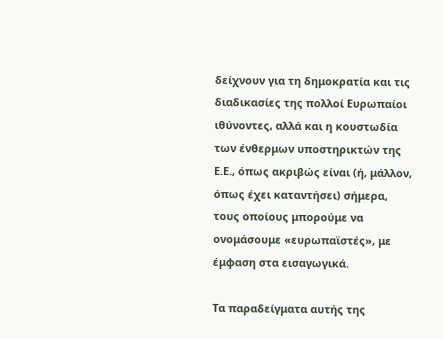δείχνουν για τη δημοκρατία και τις διαδικασίες της πολλοί Ευρωπαίοι ιθύνοντες, αλλά και η κουστωδία των ένθερμων υποστηρικτών της Ε.Ε., όπως ακριβώς είναι (ή, μάλλον, όπως έχει καταντήσει) σήμερα, τους οποίους μπορούμε να ονομάσουμε «ευρωπαϊστές», με έμφαση στα εισαγωγικά.

Τα παραδείγματα αυτής της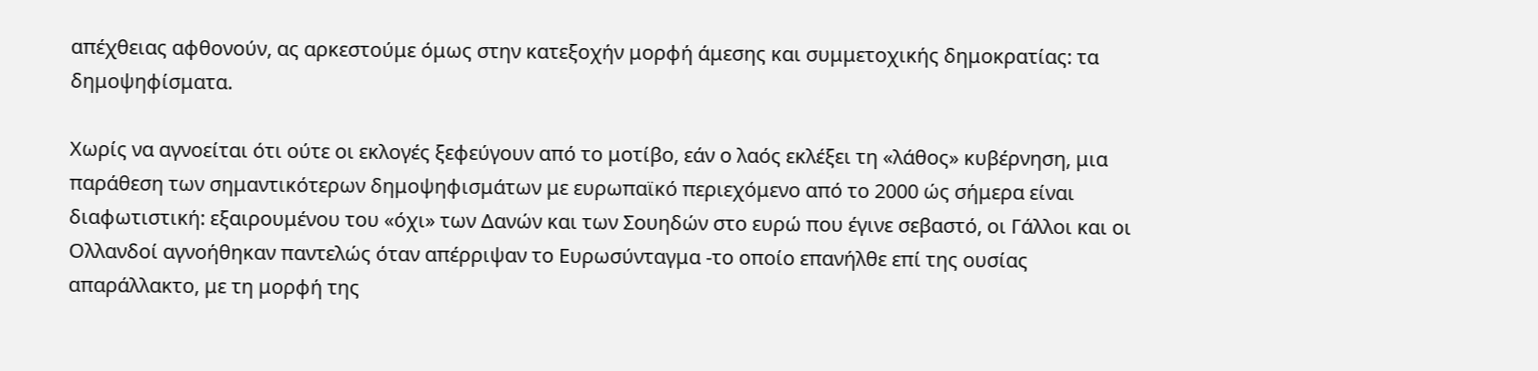απέχθειας αφθονούν, ας αρκεστούμε όμως στην κατεξοχήν μορφή άμεσης και συμμετοχικής δημοκρατίας: τα δημοψηφίσματα.

Χωρίς να αγνοείται ότι ούτε οι εκλογές ξεφεύγουν από το μοτίβο, εάν ο λαός εκλέξει τη «λάθος» κυβέρνηση, μια παράθεση των σημαντικότερων δημοψηφισμάτων με ευρωπαϊκό περιεχόμενο από το 2000 ώς σήμερα είναι διαφωτιστική: εξαιρουμένου του «όχι» των Δανών και των Σουηδών στο ευρώ που έγινε σεβαστό, οι Γάλλοι και οι Ολλανδοί αγνοήθηκαν παντελώς όταν απέρριψαν το Ευρωσύνταγμα -το οποίο επανήλθε επί της ουσίας απαράλλακτο, με τη μορφή της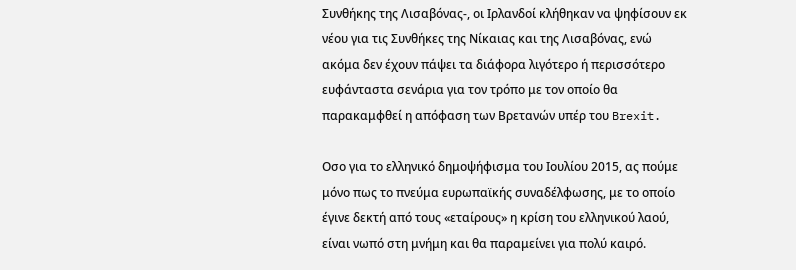Συνθήκης της Λισαβόνας-, οι Ιρλανδοί κλήθηκαν να ψηφίσουν εκ νέου για τις Συνθήκες της Νίκαιας και της Λισαβόνας, ενώ ακόμα δεν έχουν πάψει τα διάφορα λιγότερο ή περισσότερο ευφάνταστα σενάρια για τον τρόπο με τον οποίο θα παρακαμφθεί η απόφαση των Βρετανών υπέρ του Brexit.

Οσο για το ελληνικό δημοψήφισμα του Ιουλίου 2015, ας πούμε μόνο πως το πνεύμα ευρωπαϊκής συναδέλφωσης, με το οποίο έγινε δεκτή από τους «εταίρους» η κρίση του ελληνικού λαού, είναι νωπό στη μνήμη και θα παραμείνει για πολύ καιρό.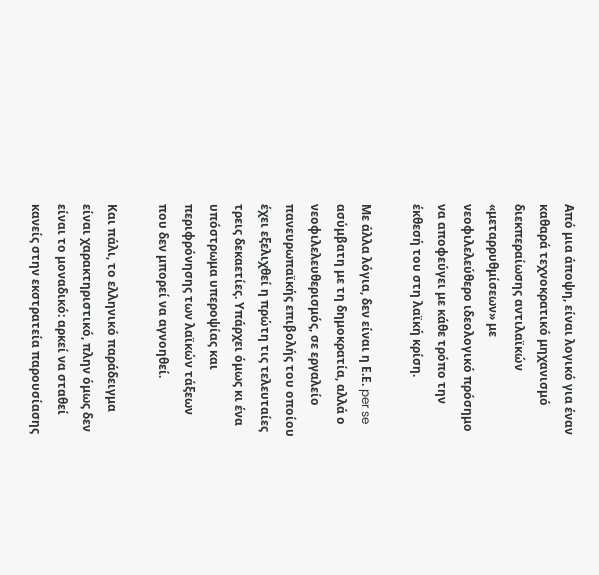Από μια άποψη, είναι λογικό για έναν καθαρά τεχνοκρατικό μηχανισμό διεκπεραίωσης αντιλαϊκών «μεταρρυθμίσεων» με νεοφιλελεύθερο ιδεολογικό πρόσημο να αποφεύγει με κάθε τρόπο την έκθεσή του στη λαϊκή κρίση.

Με άλλα λόγια, δεν είναι η Ε.Ε. per se ασύμβατη με τη δημοκρατία, αλλά ο νεοφιλελευθερισμός, σε εργαλείο πανευρωπαϊκής επιβολής του οποίου έχει εξελιχθεί η πρώτη τις τελευταίες τρεις δεκαετίες. Υπάρχει όμως κι ένα υπόστρωμα υπεροψίας και περιφρόνησης των λαϊκών τάξεων που δεν μπορεί να αγνοηθεί.

Και πάλι, το ελληνικό παράδειγμα είναι χαρακτηριστικό, πλην όμως δεν είναι το μοναδικό: αρκεί να σταθεί κανείς στην εκστρατεία παρουσίασης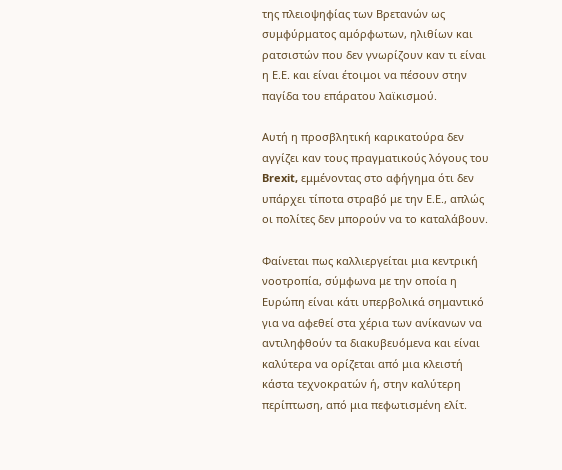της πλειοψηφίας των Βρετανών ως συμφύρματος αμόρφωτων, ηλιθίων και ρατσιστών που δεν γνωρίζουν καν τι είναι η Ε.Ε. και είναι έτοιμοι να πέσουν στην παγίδα του επάρατου λαϊκισμού.

Αυτή η προσβλητική καρικατούρα δεν αγγίζει καν τους πραγματικούς λόγους του Brexit, εμμένοντας στο αφήγημα ότι δεν υπάρχει τίποτα στραβό με την Ε.Ε., απλώς οι πολίτες δεν μπορούν να το καταλάβουν.

Φαίνεται πως καλλιεργείται μια κεντρική νοοτροπία, σύμφωνα με την οποία η Ευρώπη είναι κάτι υπερβολικά σημαντικό για να αφεθεί στα χέρια των ανίκανων να αντιληφθούν τα διακυβευόμενα και είναι καλύτερα να ορίζεται από μια κλειστή κάστα τεχνοκρατών ή, στην καλύτερη περίπτωση, από μια πεφωτισμένη ελίτ.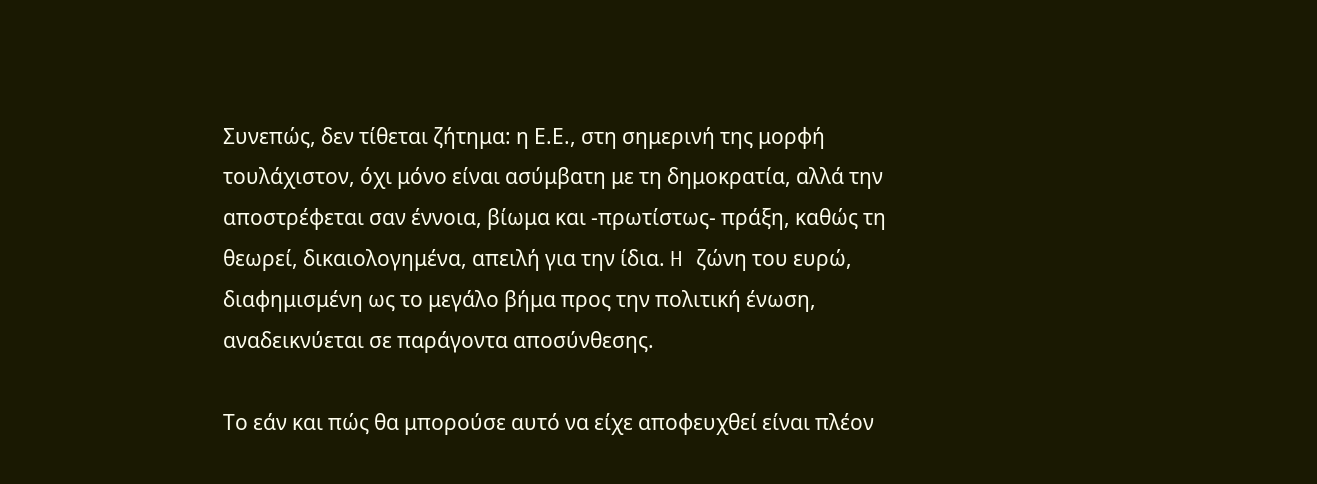Συνεπώς, δεν τίθεται ζήτημα: η Ε.Ε., στη σημερινή της μορφή τουλάχιστον, όχι μόνο είναι ασύμβατη με τη δημοκρατία, αλλά την αποστρέφεται σαν έννοια, βίωμα και -πρωτίστως- πράξη, καθώς τη θεωρεί, δικαιολογημένα, απειλή για την ίδια. H ζώνη του ευρώ, διαφημισμένη ως το μεγάλο βήμα προς την πολιτική ένωση, αναδεικνύεται σε παράγοντα αποσύνθεσης.

Το εάν και πώς θα μπορούσε αυτό να είχε αποφευχθεί είναι πλέον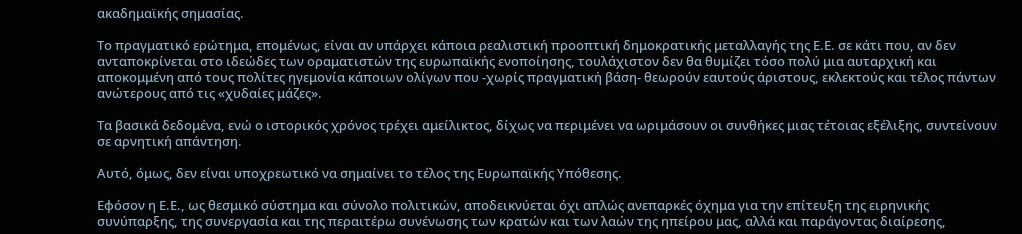ακαδημαϊκής σημασίας.

Το πραγματικό ερώτημα, επομένως, είναι αν υπάρχει κάποια ρεαλιστική προοπτική δημοκρατικής μεταλλαγής της Ε.Ε. σε κάτι που, αν δεν ανταποκρίνεται στο ιδεώδες των οραματιστών της ευρωπαϊκής ενοποίησης, τουλάχιστον δεν θα θυμίζει τόσο πολύ μια αυταρχική και αποκομμένη από τους πολίτες ηγεμονία κάποιων ολίγων που -χωρίς πραγματική βάση- θεωρούν εαυτούς άριστους, εκλεκτούς και τέλος πάντων ανώτερους από τις «χυδαίες μάζες».

Τα βασικά δεδομένα, ενώ ο ιστορικός χρόνος τρέχει αμείλικτος, δίχως να περιμένει να ωριμάσουν οι συνθήκες μιας τέτοιας εξέλιξης, συντείνουν σε αρνητική απάντηση.

Αυτό, όμως, δεν είναι υποχρεωτικό να σημαίνει το τέλος της Ευρωπαϊκής Υπόθεσης.

Εφόσον η Ε.Ε., ως θεσμικό σύστημα και σύνολο πολιτικών, αποδεικνύεται όχι απλώς ανεπαρκές όχημα για την επίτευξη της ειρηνικής συνύπαρξης, της συνεργασία και της περαιτέρω συνένωσης των κρατών και των λαών της ηπείρου μας, αλλά και παράγοντας διαίρεσης,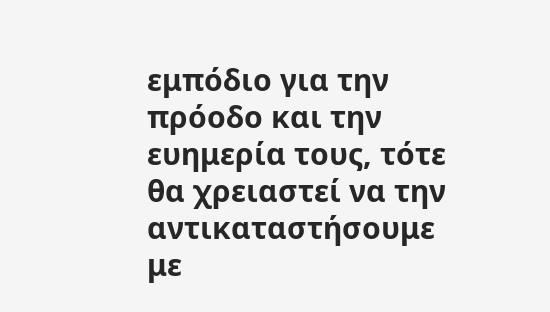εμπόδιο για την πρόοδο και την ευημερία τους, τότε θα χρειαστεί να την αντικαταστήσουμε με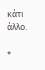κάτι άλλο.

*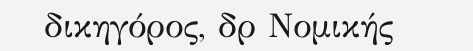δικηγόρος, δρ Νομικής